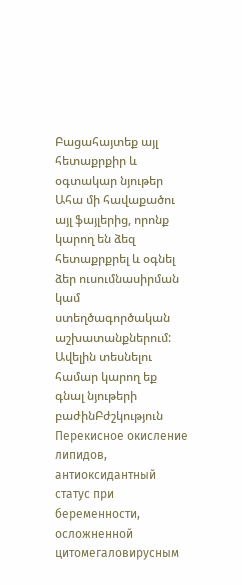Բացահայտեք այլ հետաքրքիր և օգտակար նյութեր
Ահա մի հավաքածու այլ ֆայլերից, որոնք կարող են ձեզ հետաքրքրել և օգնել ձեր ուսումնասիրման կամ ստեղծագործական աշխատանքներում: Ավելին տեսնելու համար կարող եք գնալ նյութերի բաժինԲժշկություն
Перекисное окисление липидов, антиоксидантный статус при беременности, осложненной цитомегаловирусным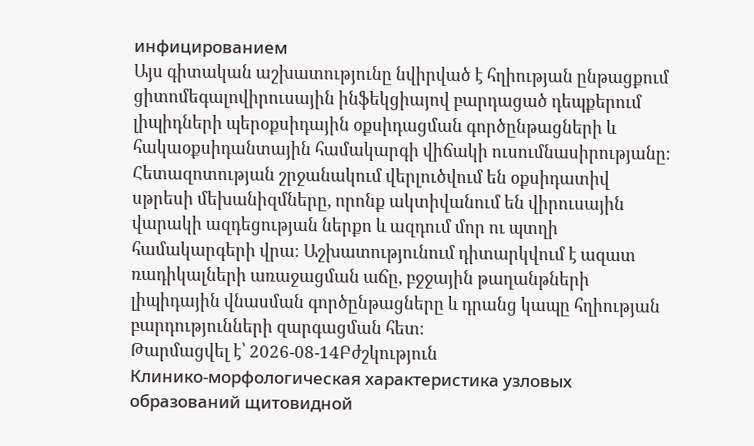инфицированием
Այս գիտական աշխատությունը նվիրված է հղիության ընթացքում ցիտոմեգալովիրուսային ինֆեկցիայով բարդացած դեպքերում լիպիդների պերօքսիդային օքսիդացման գործընթացների և հակաօքսիդանտային համակարգի վիճակի ուսումնասիրությանը։ Հետազոտության շրջանակում վերլուծվում են օքսիդատիվ սթրեսի մեխանիզմները, որոնք ակտիվանում են վիրուսային վարակի ազդեցության ներքո և ազդում մոր ու պտղի համակարգերի վրա։ Աշխատությունում դիտարկվում է ազատ ռադիկալների առաջացման աճը, բջջային թաղանթների լիպիդային վնասման գործընթացները և դրանց կապը հղիության բարդությունների զարգացման հետ։
Թարմացվել է՝ 2026-08-14Բժշկություն
Клинико-морфологическая характеристика узловых образований щитовидной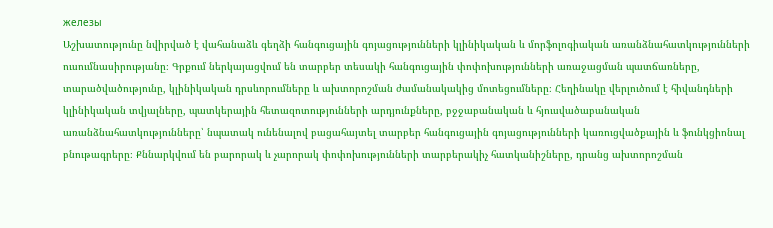железы
Աշխատությունը նվիրված է վահանաձև գեղձի հանգուցային գոյացությունների կլինիկական և մորֆոլոգիական առանձնահատկությունների ուսումնասիրությանը։ Գրքում ներկայացվում են տարբեր տեսակի հանգուցային փոփոխությունների առաջացման պատճառները, տարածվածությունը, կլինիկական դրսևորումները և ախտորոշման ժամանակակից մոտեցումները։ Հեղինակը վերլուծում է հիվանդների կլինիկական տվյալները, պատկերային հետազոտությունների արդյունքները, բջջաբանական և հյուսվածաբանական առանձնահատկությունները՝ նպատակ ունենալով բացահայտել տարբեր հանգուցային գոյացությունների կառուցվածքային և ֆունկցիոնալ բնութագրերը։ Քննարկվում են բարորակ և չարորակ փոփոխությունների տարբերակիչ հատկանիշները, դրանց ախտորոշման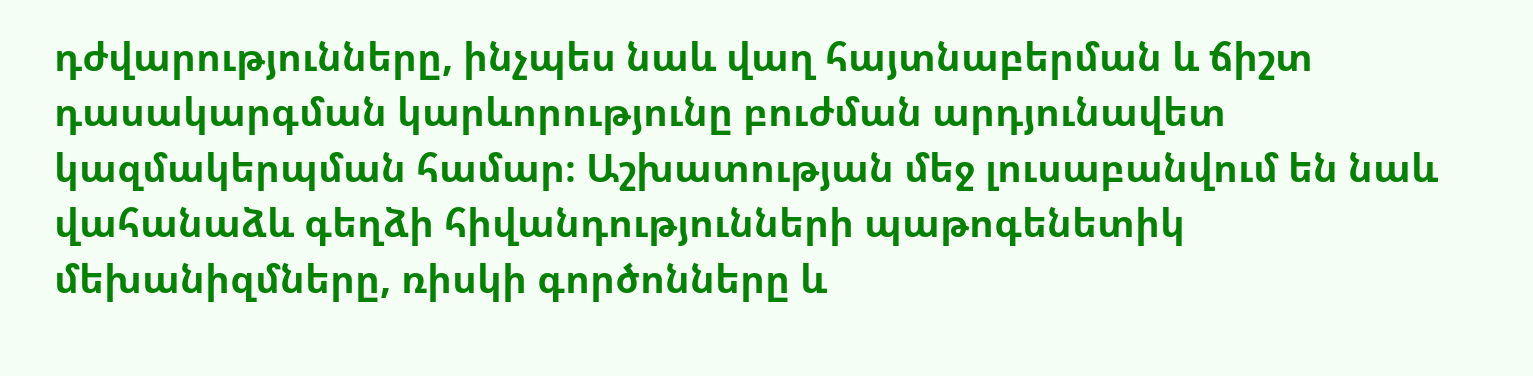դժվարությունները, ինչպես նաև վաղ հայտնաբերման և ճիշտ դասակարգման կարևորությունը բուժման արդյունավետ կազմակերպման համար։ Աշխատության մեջ լուսաբանվում են նաև վահանաձև գեղձի հիվանդությունների պաթոգենետիկ մեխանիզմները, ռիսկի գործոնները և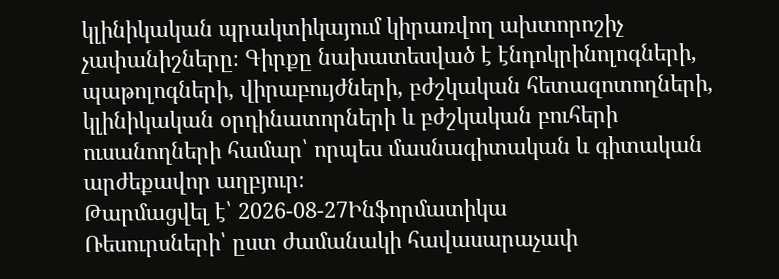կլինիկական պրակտիկայում կիրառվող ախտորոշիչ չափանիշները։ Գիրքը նախատեսված է էնդոկրինոլոգների, պաթոլոգների, վիրաբույժների, բժշկական հետազոտողների, կլինիկական օրդինատորների և բժշկական բուհերի ուսանողների համար՝ որպես մասնագիտական և գիտական արժեքավոր աղբյուր։
Թարմացվել է՝ 2026-08-27Ինֆորմատիկա
Ռեսուրսների՝ ըստ ժամանակի հավասարաչափ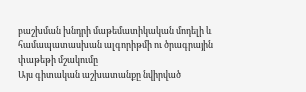բաշխման խնդրի մաթեմատիկական մոդելի և համապատասխան ալգորիթմի ու ծրագրային փաթեթի մշակումը
Այս գիտական աշխատանքը նվիրված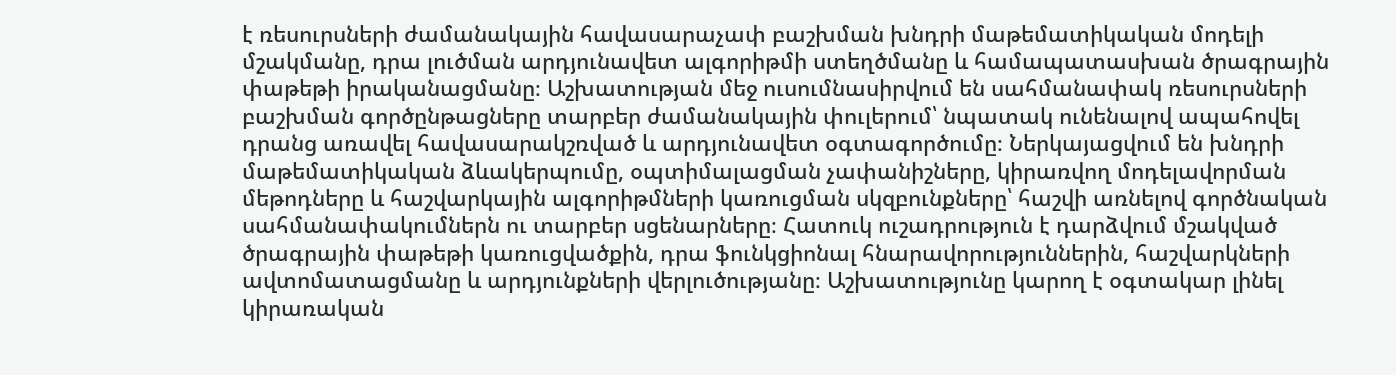է ռեսուրսների ժամանակային հավասարաչափ բաշխման խնդրի մաթեմատիկական մոդելի մշակմանը, դրա լուծման արդյունավետ ալգորիթմի ստեղծմանը և համապատասխան ծրագրային փաթեթի իրականացմանը։ Աշխատության մեջ ուսումնասիրվում են սահմանափակ ռեսուրսների բաշխման գործընթացները տարբեր ժամանակային փուլերում՝ նպատակ ունենալով ապահովել դրանց առավել հավասարակշռված և արդյունավետ օգտագործումը։ Ներկայացվում են խնդրի մաթեմատիկական ձևակերպումը, օպտիմալացման չափանիշները, կիրառվող մոդելավորման մեթոդները և հաշվարկային ալգորիթմների կառուցման սկզբունքները՝ հաշվի առնելով գործնական սահմանափակումներն ու տարբեր սցենարները։ Հատուկ ուշադրություն է դարձվում մշակված ծրագրային փաթեթի կառուցվածքին, դրա ֆունկցիոնալ հնարավորություններին, հաշվարկների ավտոմատացմանը և արդյունքների վերլուծությանը։ Աշխատությունը կարող է օգտակար լինել կիրառական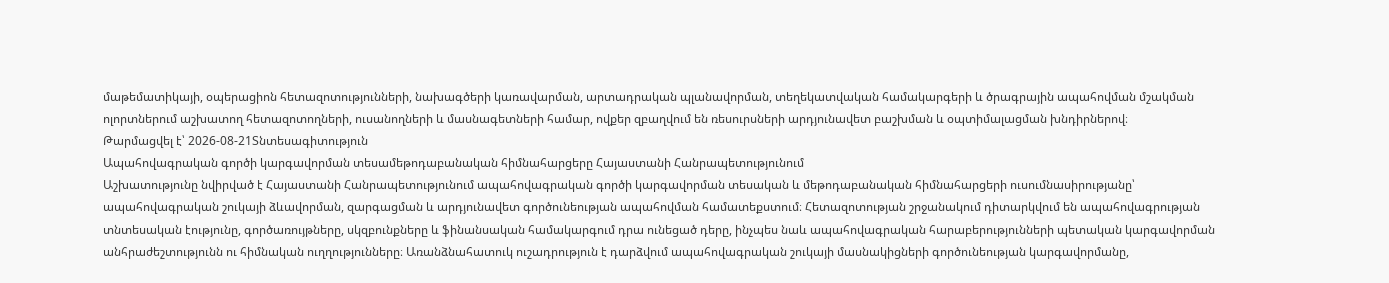մաթեմատիկայի, օպերացիոն հետազոտությունների, նախագծերի կառավարման, արտադրական պլանավորման, տեղեկատվական համակարգերի և ծրագրային ապահովման մշակման ոլորտներում աշխատող հետազոտողների, ուսանողների և մասնագետների համար, ովքեր զբաղվում են ռեսուրսների արդյունավետ բաշխման և օպտիմալացման խնդիրներով։
Թարմացվել է՝ 2026-08-21Տնտեսագիտություն
Ապահովագրական գործի կարգավորման տեսամեթոդաբանական հիմնահարցերը Հայաստանի Հանրապետությունում
Աշխատությունը նվիրված է Հայաստանի Հանրապետությունում ապահովագրական գործի կարգավորման տեսական և մեթոդաբանական հիմնահարցերի ուսումնասիրությանը՝ ապահովագրական շուկայի ձևավորման, զարգացման և արդյունավետ գործունեության ապահովման համատեքստում։ Հետազոտության շրջանակում դիտարկվում են ապահովագրության տնտեսական էությունը, գործառույթները, սկզբունքները և ֆինանսական համակարգում դրա ունեցած դերը, ինչպես նաև ապահովագրական հարաբերությունների պետական կարգավորման անհրաժեշտությունն ու հիմնական ուղղությունները։ Առանձնահատուկ ուշադրություն է դարձվում ապահովագրական շուկայի մասնակիցների գործունեության կարգավորմանը,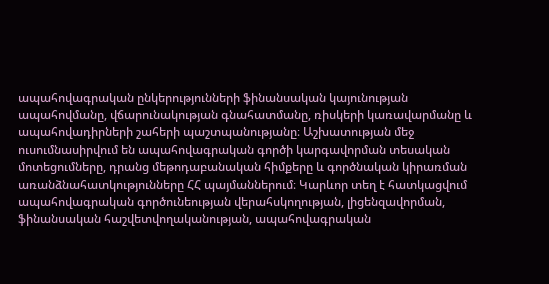ապահովագրական ընկերությունների ֆինանսական կայունության ապահովմանը, վճարունակության գնահատմանը, ռիսկերի կառավարմանը և ապահովադիրների շահերի պաշտպանությանը։ Աշխատության մեջ ուսումնասիրվում են ապահովագրական գործի կարգավորման տեսական մոտեցումները, դրանց մեթոդաբանական հիմքերը և գործնական կիրառման առանձնահատկությունները ՀՀ պայմաններում։ Կարևոր տեղ է հատկացվում ապահովագրական գործունեության վերահսկողության, լիցենզավորման, ֆինանսական հաշվետվողականության, ապահովագրական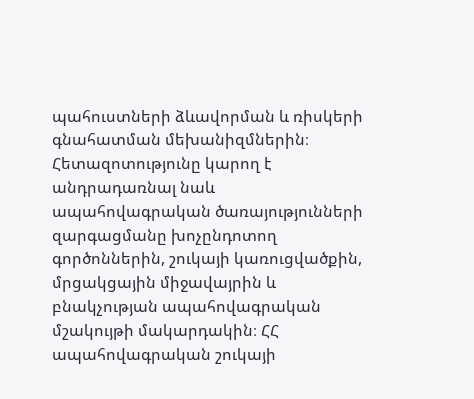պահուստների ձևավորման և ռիսկերի գնահատման մեխանիզմներին։ Հետազոտությունը կարող է անդրադառնալ նաև ապահովագրական ծառայությունների զարգացմանը խոչընդոտող գործոններին, շուկայի կառուցվածքին, մրցակցային միջավայրին և բնակչության ապահովագրական մշակույթի մակարդակին։ ՀՀ ապահովագրական շուկայի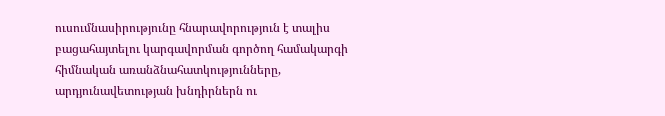ուսումնասիրությունը հնարավորություն է տալիս բացահայտելու կարգավորման գործող համակարգի հիմնական առանձնահատկությունները, արդյունավետության խնդիրներն ու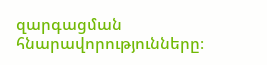զարգացման հնարավորությունները։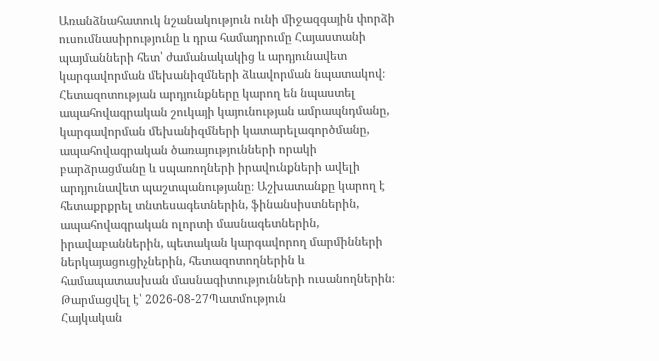Առանձնահատուկ նշանակություն ունի միջազգային փորձի ուսումնասիրությունը և դրա համադրումը Հայաստանի պայմանների հետ՝ ժամանակակից և արդյունավետ կարգավորման մեխանիզմների ձևավորման նպատակով։ Հետազոտության արդյունքները կարող են նպաստել ապահովագրական շուկայի կայունության ամրապնդմանը, կարգավորման մեխանիզմների կատարելագործմանը, ապահովագրական ծառայությունների որակի բարձրացմանը և սպառողների իրավունքների ավելի արդյունավետ պաշտպանությանը։ Աշխատանքը կարող է հետաքրքրել տնտեսագետներին, ֆինանսիստներին, ապահովագրական ոլորտի մասնագետներին, իրավաբաններին, պետական կարգավորող մարմինների ներկայացուցիչներին, հետազոտողներին և համապատասխան մասնագիտությունների ուսանողներին։
Թարմացվել է՝ 2026-08-27Պատմություն
Հայկական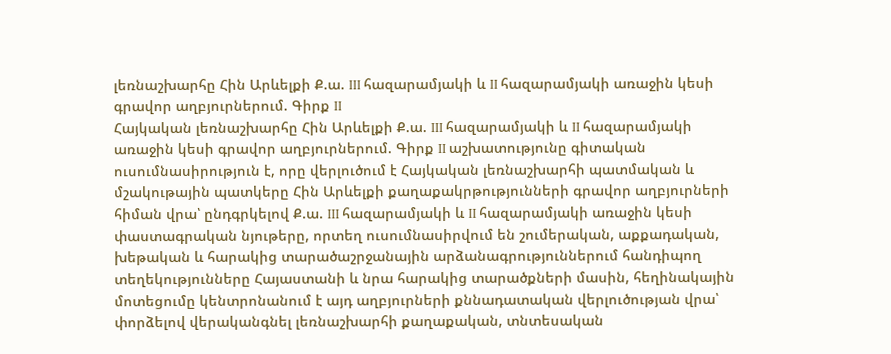լեռնաշխարհը Հին Արևելքի Ք.ա. III հազարամյակի և II հազարամյակի առաջին կեսի գրավոր աղբյուրներում. Գիրք II
Հայկական լեռնաշխարհը Հին Արևելքի Ք.ա. III հազարամյակի և II հազարամյակի առաջին կեսի գրավոր աղբյուրներում. Գիրք II աշխատությունը գիտական ուսումնասիրություն է, որը վերլուծում է Հայկական լեռնաշխարհի պատմական և մշակութային պատկերը Հին Արևելքի քաղաքակրթությունների գրավոր աղբյուրների հիման վրա՝ ընդգրկելով Ք.ա. III հազարամյակի և II հազարամյակի առաջին կեսի փաստագրական նյութերը, որտեղ ուսումնասիրվում են շումերական, աքքադական, խեթական և հարակից տարածաշրջանային արձանագրություններում հանդիպող տեղեկությունները Հայաստանի և նրա հարակից տարածքների մասին, հեղինակային մոտեցումը կենտրոնանում է այդ աղբյուրների քննադատական վերլուծության վրա՝ փորձելով վերականգնել լեռնաշխարհի քաղաքական, տնտեսական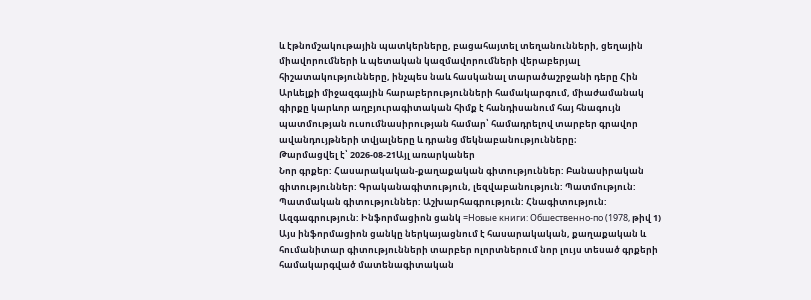և էթնոմշակութային պատկերները, բացահայտել տեղանունների, ցեղային միավորումների և պետական կազմավորումների վերաբերյալ հիշատակությունները, ինչպես նաև հասկանալ տարածաշրջանի դերը Հին Արևելքի միջազգային հարաբերությունների համակարգում, միաժամանակ գիրքը կարևոր աղբյուրագիտական հիմք է հանդիսանում հայ հնագույն պատմության ուսումնասիրության համար՝ համադրելով տարբեր գրավոր ավանդույթների տվյալները և դրանց մեկնաբանությունները։
Թարմացվել է՝ 2026-08-21Այլ առարկաներ
Նոր գրքեր: Հասարակական-քաղաքական գիտություններ: Բանասիրական գիտություններ: Գրականագիտություն, լեզվաբանություն: Պատմություն: Պատմական գիտություններ: Աշխարհագրություն: Հնագիտություն: Ազգագրություն: Ինֆորմացիոն ցանկ =Новые книги: Обшественно-по (1978, թիվ 1)
Այս ինֆորմացիոն ցանկը ներկայացնում է հասարակական, քաղաքական և հումանիտար գիտությունների տարբեր ոլորտներում նոր լույս տեսած գրքերի համակարգված մատենագիտական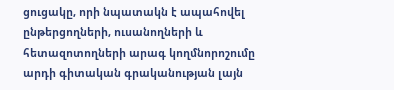ցուցակը, որի նպատակն է ապահովել ընթերցողների, ուսանողների և հետազոտողների արագ կողմնորոշումը արդի գիտական գրականության լայն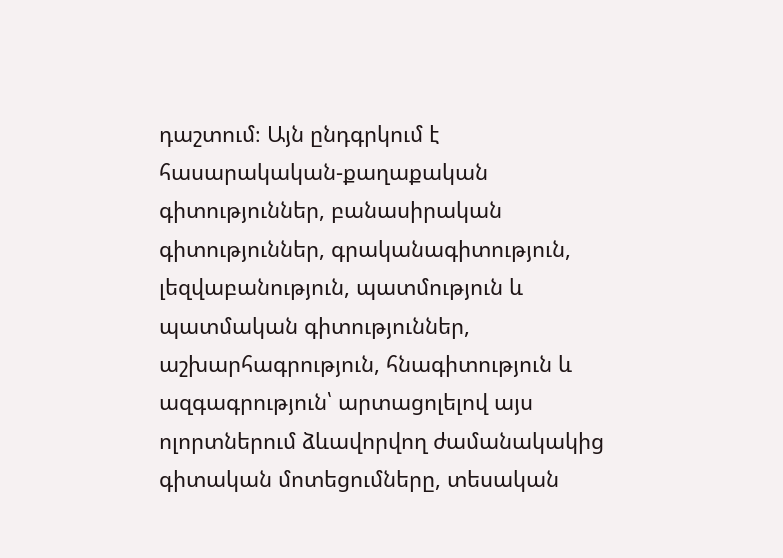դաշտում։ Այն ընդգրկում է հասարակական-քաղաքական գիտություններ, բանասիրական գիտություններ, գրականագիտություն, լեզվաբանություն, պատմություն և պատմական գիտություններ, աշխարհագրություն, հնագիտություն և ազգագրություն՝ արտացոլելով այս ոլորտներում ձևավորվող ժամանակակից գիտական մոտեցումները, տեսական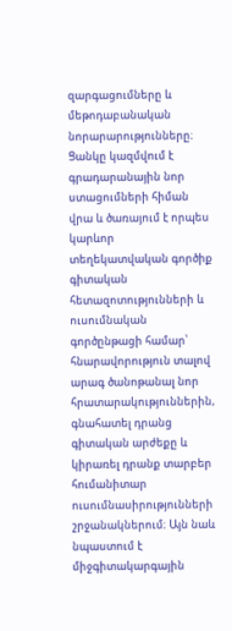զարգացումները և մեթոդաբանական նորարարությունները։ Ցանկը կազմվում է գրադարանային նոր ստացումների հիման վրա և ծառայում է որպես կարևոր տեղեկատվական գործիք գիտական հետազոտությունների և ուսումնական գործընթացի համար՝ հնարավորություն տալով արագ ծանոթանալ նոր հրատարակություններին, գնահատել դրանց գիտական արժեքը և կիրառել դրանք տարբեր հումանիտար ուսումնասիրությունների շրջանակներում։ Այն նաև նպաստում է միջգիտակարգային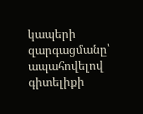կապերի զարգացմանը՝ ապահովելով գիտելիքի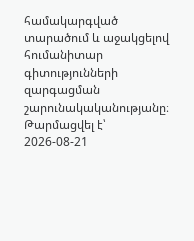համակարգված տարածում և աջակցելով հումանիտար գիտությունների զարգացման շարունակականությանը։
Թարմացվել է՝ 2026-08-21